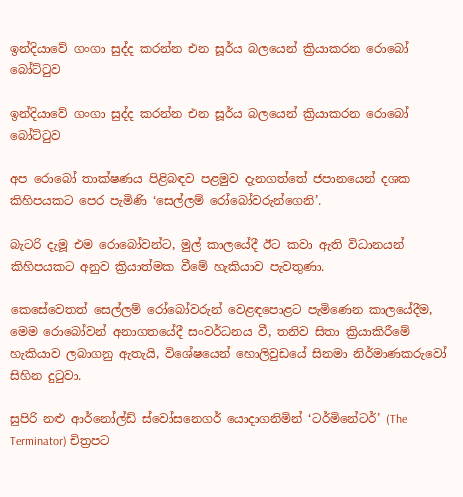ඉන්දියාවේ ගංගා සුද්ද කරන්න එන සූර්ය බලයෙන් ක්‍රියාකරන රොබෝ බෝට්ටුව

ඉන්දියාවේ ගංගා සුද්ද කරන්න එන සූර්ය බලයෙන් ක්‍රියාකරන රොබෝ බෝට්ටුව

අප රොබෝ තාක්ෂණය පිළිබඳව පළමුව දැනගත්තේ ජපානයෙන් දශක කිහිපයකට පෙර පැමිණි ‘සෙල්ලම් රෝබෝවරුන්ගෙනි’.

බැටරි දැමූ එම රොබෝවන්ට, මුල් කාලයේදී ඊට කවා ඇති විධානයන් කිහිපයකට අනුව ක්‍රියාත්මක වීමේ හැකියාව පැවතුණා.

කෙසේවෙතත් සෙල්ලම් රෝබෝවරුන් වෙළඳපොළට පැමිණෙන කාලයේදීම, මෙම රොබෝවන් අනාගතයේදී සංවර්ධනය වී, තනිව සිතා ක්‍රියාකිරීමේ හැකියාව ලබාගනු ඇතැයි, විශේෂයෙන් හොලිවුඩයේ සිනමා නිර්මාණකරුවෝ සිහින දුටුවා.

සුපිරි නළු ආර්නෝල්ඩ් ස්වෝසනෙගර් යොදාගනිමින් ‘ටර්මිනේටර්’ (The Terminator) චිත්‍රපට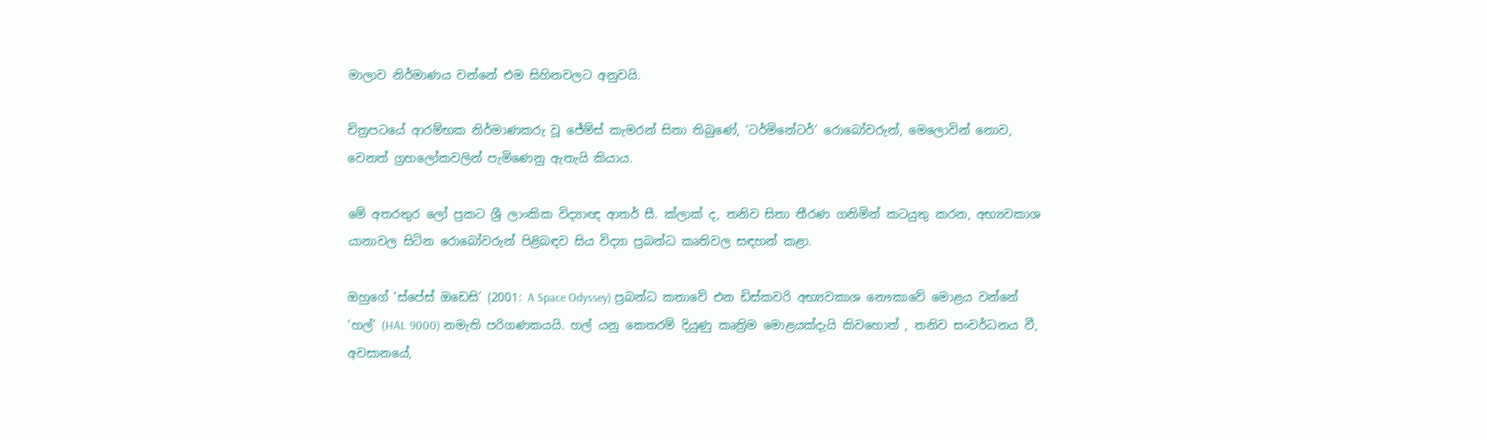මාලාව නිර්මාණය වන්නේ එම සිහිනවලට අනුවයි.

චිත්‍රපටයේ ආරම්භක නිර්මාණකරු වූ ජේම්ස් කැමරන් සිතා තිබුණේ, ‘ටර්මිනේටර්’ රොබෝවරුන්, මෙලොවින් නොව, වෙනත් ග්‍රහලෝකවලින් පැමිණෙනු ඇතැයි කියාය.

මේ අතරතුර ලෝ ප්‍රකට ශ්‍රී ලාංකික විද්‍යාඥ ආතර් සී. ක්ලාක් ද, තනිව සිතා තීරණ ගනිමින් කටයුතු කරන, අභ්‍යවකාශ යානාවල සිටින රොබෝවරුන් පිළිබඳව සිය විද්‍යා ප්‍රබන්ධ කෘතිවල සඳහන් කළා.

ඔහුගේ ‘ස්පේස් ඔඩෙසි’ (2001: A Space Odyssey) ප්‍රබන්ධ කතාවේ එන ඩිස්කවරි අභ්‍යවකාශ නෞකාවේ මොළය වන්නේ ‘හල්’ (HAL 9000) නමැති පරිගණකයයි. හල් යනු කෙතරම් දියුණු කෘත්‍රිම මොළයක්දැයි කිවහොත් , තනිව සංවර්ධනය වී, අවසානයේ,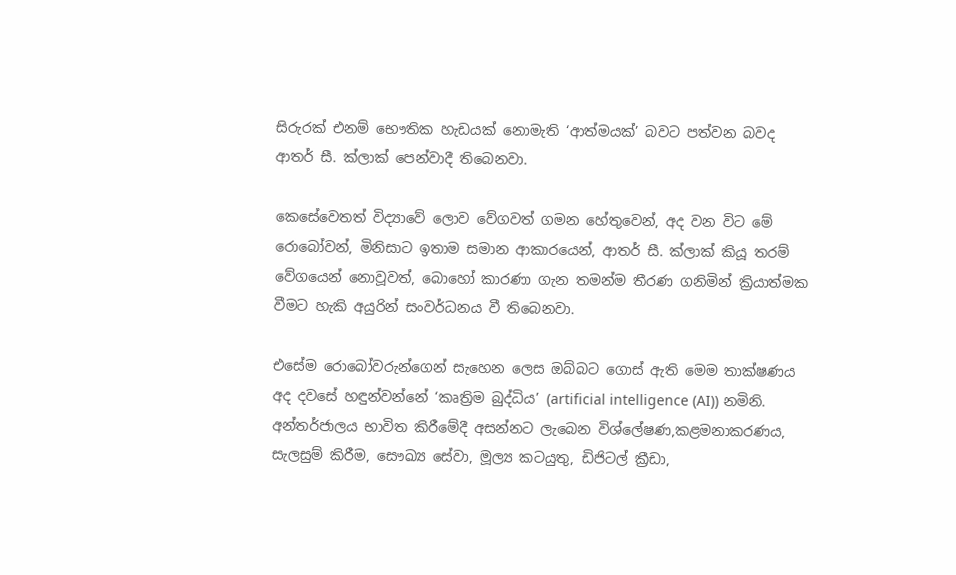සිරුරක් එනම් භෞතික හැඩයක් නොමැති ‘ආත්මයක්’ බවට පත්වන බවද ආතර් සී. ක්ලාක් පෙන්වාදී තිබෙනවා.

කෙසේවෙතත් විද්‍යාවේ ලොව වේගවත් ගමන හේතුවෙන්, අද වන විට මේ රොබෝවන්, මිනිසාට ඉතාම සමාන ආකාරයෙන්, ආතර් සී. ක්ලාක් කියූ තරම් වේගයෙන් නොවූවත්, බොහෝ කාරණා ගැන තමන්ම තීරණ ගනිමින් ක්‍රියාත්මක වීමට හැකි අයුරින් සංවර්ධනය වී තිබෙනවා.

එසේම රොබෝවරුන්ගෙන් සැහෙන ලෙස ඔබ්බට ගොස් ඇති මෙම තාක්ෂණය අද දවසේ හඳුන්වන්නේ ‘කෘත්‍රිම බුද්ධිය’ (artificial intelligence (AI)) නමිනි. අන්තර්ජාලය භාවිත කිරීමේදී අසන්නට ලැබෙන විශ්ලේෂණ,කළමනාකරණය, සැලසුම් කිරීම, සෞඛ්‍ය සේවා, මූල්‍ය කටයුතු, ඩිජිටල් ක්‍රීඩා,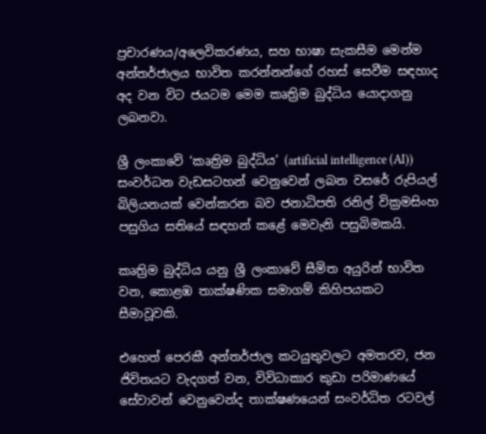ප්‍රචාරණය/අලෙවිකරණය, සහ භාෂා සැකසීම මෙන්ම අන්තර්ජාලය භාවිත කරන්නන්ගේ රහස් සෙවීම සඳහාද අද වන විට ජයටම මෙම කෘත්‍රිම බුද්ධිය යොදාගනු ලබනවා.

ශ්‍රී ලංකාවේ ‘කෘත්‍රිම බුද්ධිය’ (artificial intelligence (AI)) සංවර්ධන වැඩසටහන් වෙනුවෙන් ලබන වසරේ රුපියල් බිලියනයක් වෙන්කරන බව ජනාධිපති රනිල් වික්‍රමසිංහ පසුගිය සතියේ සඳහන් කළේ මෙවැනි පසුබිමකයි.

කෘත්‍රිම බුද්ධිය යනු ශ්‍රී ලංකාවේ සීමිත අයුරින් භාවිත වන, කොළඹ තාක්ෂණික සමාගම් කිහිපයකට සීමාවූවකි.

එහෙත් පෙරකී අන්තර්ජාල කටයුතුවලට අමතරව, ජන ජිවිතයට වැදගත් වන, විවිධාකාර කුඩා පරිමාණයේ සේවාවන් වෙනුවෙන්ද තාක්ෂණයෙන් සංවර්ධිත රටවල්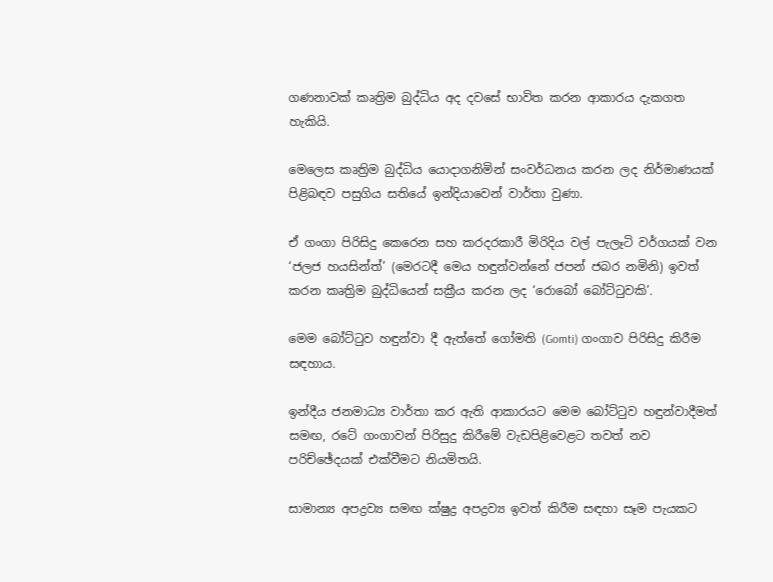ගණනාවක් කෘත්‍රිම බුද්ධිය අද දවසේ භාවිත කරන ආකාරය දැකගත හැකියි.

මෙලෙස කෘත්‍රිම බුද්ධිය යොදාගනිමින් සංවර්ධනය කරන ලද නිර්මාණයක් පිළිබඳව පසුගිය සතියේ ඉන්දියාවෙන් වාර්තා වුණා.

ඒ ගංගා පිරිසිදු කෙරෙන සහ කරදරකාරී මිරිදිය වල් පැලෑටි වර්ගයක් වන ‘ජලජ හයසින්ත්’ (මෙරටදී මෙය හඳුන්වන්නේ ජපන් ජබර නමිනි) ඉවත් කරන කෘත්‍රිම බුද්ධියෙන් සක්‍රීය කරන ලද ‘රොබෝ බෝට්ටුවකි’.

මෙම බෝට්ටුව හඳුන්වා දී ඇත්තේ ගෝමති (Gomti) ගංගාව පිරිසිදු කිරීම සඳහාය.

ඉන්දීය ජනමාධ්‍ය වාර්තා කර ඇති ආකාරයට මෙම බෝට්ටුව හඳුන්වාදීමත් සමඟ, රටේ ගංගාවන් පිරිසුදු කිරීමේ වැඩපිළිවෙළට තවත් නව පරිච්ඡේදයක් එක්වීමට නියමිතයි.

සාමාන්‍ය අපද්‍රව්‍ය සමඟ ක්ෂුද්‍ර අපද්‍රව්‍ය ඉවත් කිරීම සඳහා සෑම පැයකට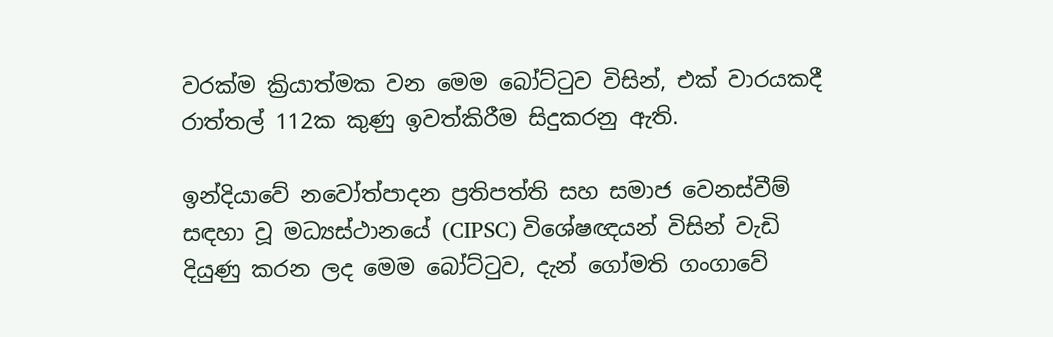වරක්ම ක්‍රියාත්මක වන මෙම බෝට්ටුව විසින්, එක් වාරයකදී රාත්තල් 112ක කුණු ඉවත්කිරීම සිදුකරනු ඇති.

ඉන්දියාවේ නවෝත්පාදන ප්‍රතිපත්ති සහ සමාජ වෙනස්වීම් සඳහා වූ මධ්‍යස්ථානයේ (CIPSC) විශේෂඥයන් විසින් වැඩි දියුණු කරන ලද මෙම බෝට්ටුව, දැන් ගෝමති ගංගාවේ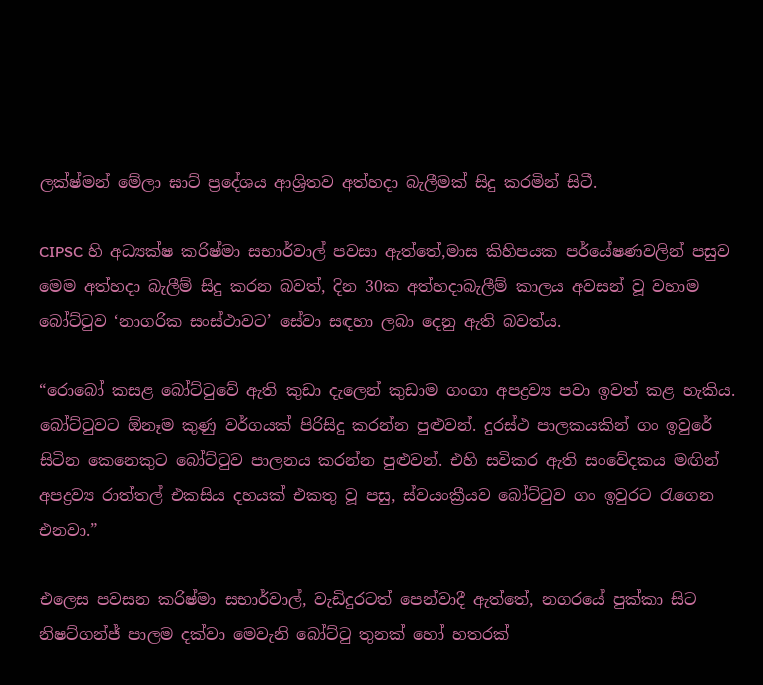ලක්ෂ්මන් මේලා ඝාට් ප්‍රදේශය ආශ්‍රිතව අත්හදා බැලීමක් සිදු කරමින් සිටී.

CIPSC හි අධ්‍යක්ෂ කරිෂ්මා සභාර්වාල් පවසා ඇත්තේ,මාස කිහිපයක පර්යේෂණවලින් පසුව මෙම අත්හදා බැලීම් සිදු කරන බවත්, දින 30ක අත්හදාබැලීම් කාලය අවසන් වූ වහාම බෝට්ටුව ‘නාගරික සංස්ථාවට’ සේවා සඳහා ලබා දෙනු ඇති බවත්ය.

“රොබෝ කසළ බෝට්ටුවේ ඇති කුඩා දැලෙන් කුඩාම ගංගා අපද්‍රව්‍ය පවා ඉවත් කළ හැකිය. බෝට්ටුවට ඕනෑම කුණු වර්ගයක් පිරිසිදු කරන්න පුළුවන්. දුරස්ථ පාලකයකින් ගං ඉවුරේ සිටින කෙනෙකුට බෝට්ටුව පාලනය කරන්න පුළුවන්. එහි සවිකර ඇති සංවේදකය මඟින් අපද්‍රව්‍ය රාත්තල් එකසිය දහයක් එකතු වූ පසු, ස්වයංක්‍රීයව බෝට්ටුව ගං ඉවුරට රැගෙන එනවා.”

එලෙස පවසන කරිෂ්මා සභාර්වාල්, වැඩිදුරටත් පෙන්වාදී ඇත්තේ, නගරයේ පුක්කා සිට නිෂට්ගන්ජ් පාලම දක්වා මෙවැනි බෝට්ටු තුනක් හෝ හතරක්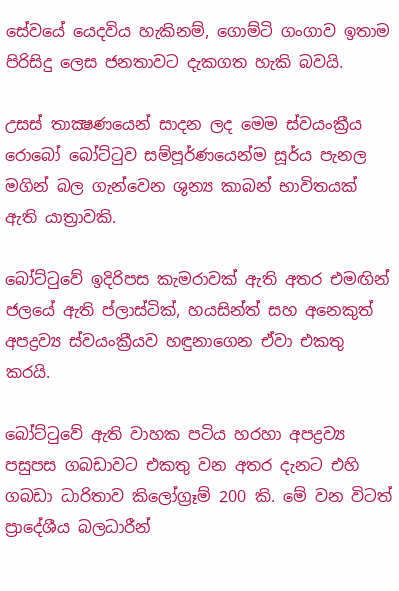සේවයේ යෙදවිය හැකිනම්, ගොම්ටි ගංගාව ඉතාම පිරිසිදු ලෙස ජනතාවට දැකගත හැකි බවයි.

උසස් තාක්‍ෂණයෙන් සාදන ලද මෙම ස්වයංක්‍රීය රොබෝ බෝට්ටුව සම්පූර්ණයෙන්ම සූර්ය පැනල මගින් බල ගැන්වෙන ශුන්‍ය කාබන් භාවිතයක් ඇති යාත්‍රාවකි.

බෝට්ටුවේ ඉදිරිපස කැමරාවක් ඇති අතර එමඟින් ජලයේ ඇති ප්ලාස්ටික්, හයසින්ත් සහ අනෙකුත් අපද්‍රව්‍ය ස්වයංක්‍රීයව හඳුනාගෙන ඒවා එකතු කරයි.

බෝට්ටුවේ ඇති වාහක පටිය හරහා අපද්‍රව්‍ය පසුපස ගබඩාවට එකතු වන අතර දැනට එහි ගබඩා ධාරිතාව කිලෝග්‍රෑම් 200 කි. මේ වන විටත් ප්‍රාදේශීය බලධාරීන්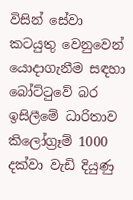විසින් සේවා කටයුතු වෙනුවෙන් යොදාගැනීම සඳහා බෝට්ටුවේ බර ඉසිලීමේ ධාරිතාව කිලෝග්‍රෑම් 1000 දක්වා වැඩි දියුණු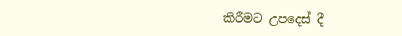කිරීමට උපදෙස් දී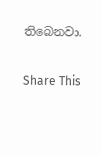තිබෙනවා.

Share This